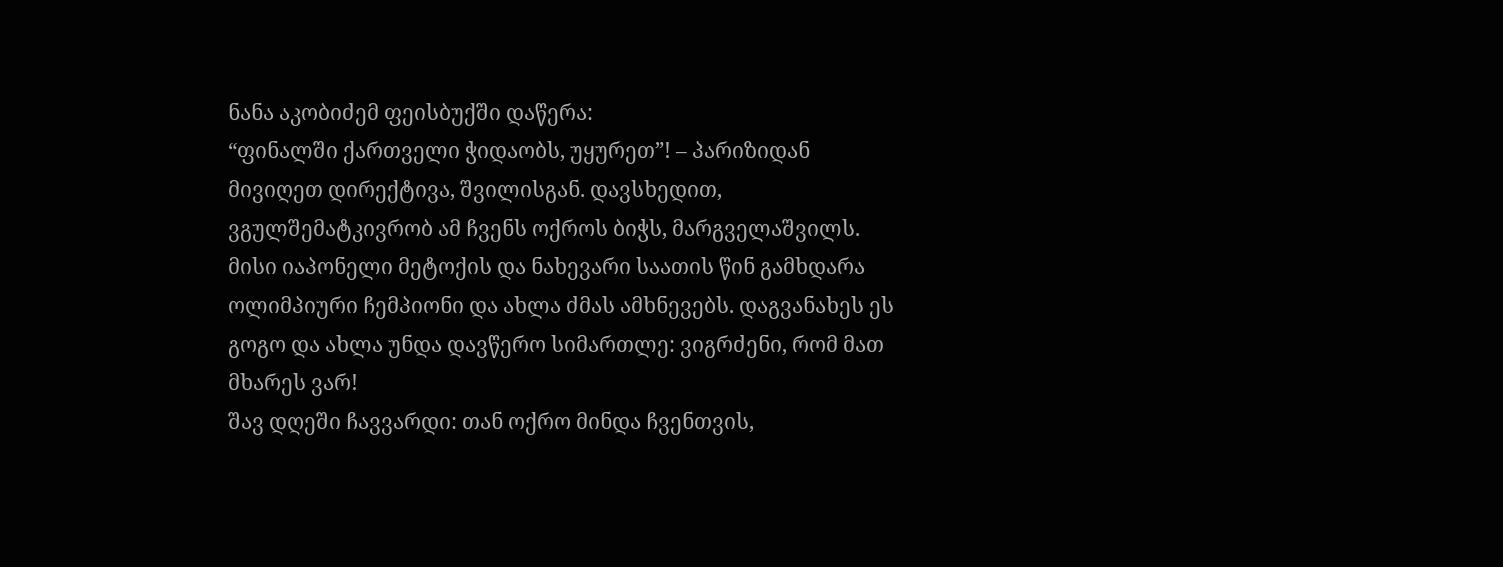ნანა აკობიძემ ფეისბუქში დაწერა:
“ფინალში ქართველი ჭიდაობს, უყურეთ”! – პარიზიდან მივიღეთ დირექტივა, შვილისგან. დავსხედით, ვგულშემატკივრობ ამ ჩვენს ოქროს ბიჭს, მარგველაშვილს. მისი იაპონელი მეტოქის და ნახევარი საათის წინ გამხდარა ოლიმპიური ჩემპიონი და ახლა ძმას ამხნევებს. დაგვანახეს ეს გოგო და ახლა უნდა დავწერო სიმართლე: ვიგრძენი, რომ მათ მხარეს ვარ!
შავ დღეში ჩავვარდი: თან ოქრო მინდა ჩვენთვის,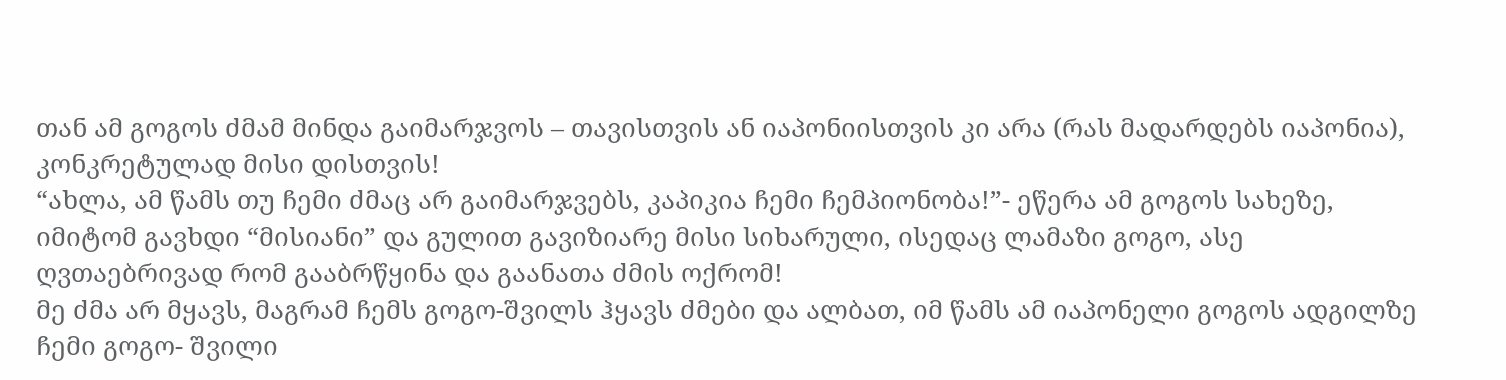თან ამ გოგოს ძმამ მინდა გაიმარჯვოს – თავისთვის ან იაპონიისთვის კი არა (რას მადარდებს იაპონია), კონკრეტულად მისი დისთვის!
“ახლა, ამ წამს თუ ჩემი ძმაც არ გაიმარჯვებს, კაპიკია ჩემი ჩემპიონობა!”- ეწერა ამ გოგოს სახეზე, იმიტომ გავხდი “მისიანი” და გულით გავიზიარე მისი სიხარული, ისედაც ლამაზი გოგო, ასე ღვთაებრივად რომ გააბრწყინა და გაანათა ძმის ოქრომ!
მე ძმა არ მყავს, მაგრამ ჩემს გოგო-შვილს ჰყავს ძმები და ალბათ, იმ წამს ამ იაპონელი გოგოს ადგილზე ჩემი გოგო- შვილი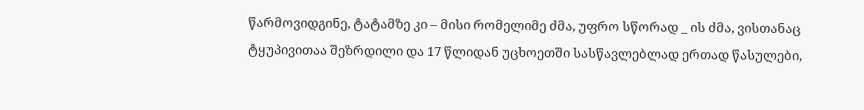წარმოვიდგინე, ტატამზე კი – მისი რომელიმე ძმა, უფრო სწორად _ ის ძმა, ვისთანაც ტყუპივითაა შეზრდილი და 17 წლიდან უცხოეთში სასწავლებლად ერთად წასულები,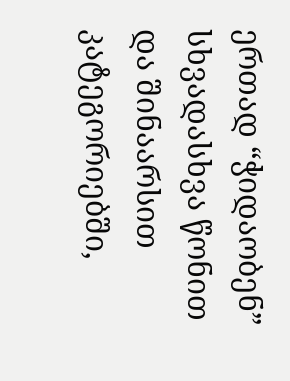ერთად “ჭიდაობენ” სხვადასხვა წონით და შინაარსით კატეგორიებში,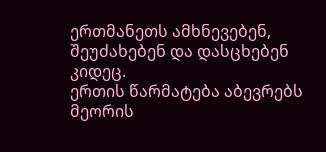ერთმანეთს ამხნევებენ, შეუძახებენ და დასცხებენ კიდეც.
ერთის წარმატება აბევრებს მეორის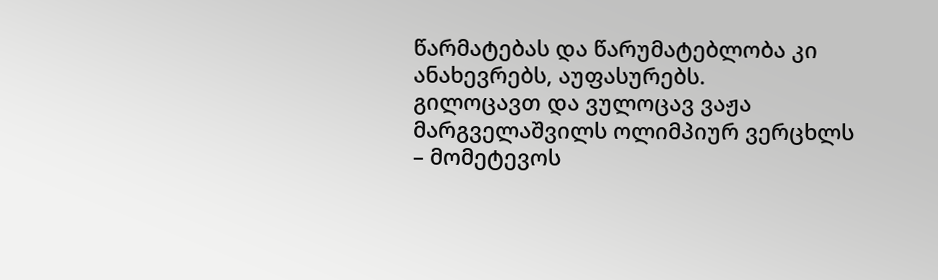წარმატებას და წარუმატებლობა კი ანახევრებს, აუფასურებს.
გილოცავთ და ვულოცავ ვაჟა მარგველაშვილს ოლიმპიურ ვერცხლს – მომეტევოს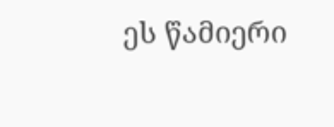ეს წამიერი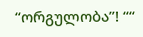“ორგულობა”! ““